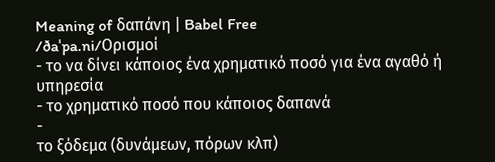Meaning of δαπάνη | Babel Free
/ðaˈpa.ni/Ορισμοί
- το να δίνει κάποιος ένα χρηματικό ποσό για ένα αγαθό ή υπηρεσία
- το χρηματικό ποσό που κάποιος δαπανά
-
το ξόδεμα (δυνάμεων, πόρων κλπ)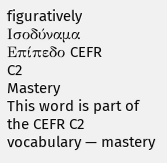figuratively
Ισοδύναμα
Επίπεδο CEFR
C2
Mastery
This word is part of the CEFR C2 vocabulary — mastery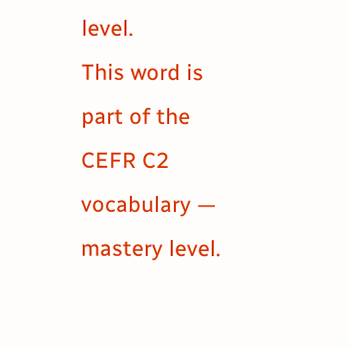level.
This word is part of the CEFR C2 vocabulary — mastery level.